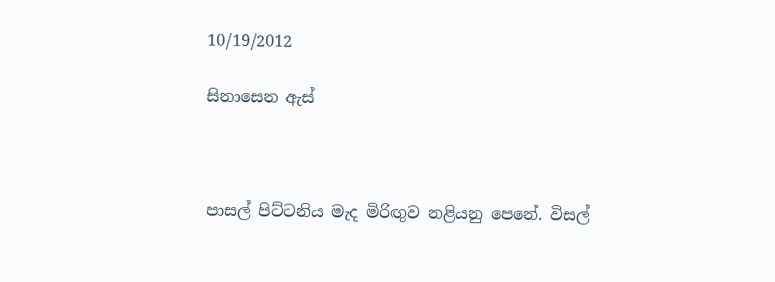10/19/2012

සිනාසෙන ඇස්



පාසල් පිට්ටනිය මැද මිරිඟුව නළියනු පෙනේ. විසල්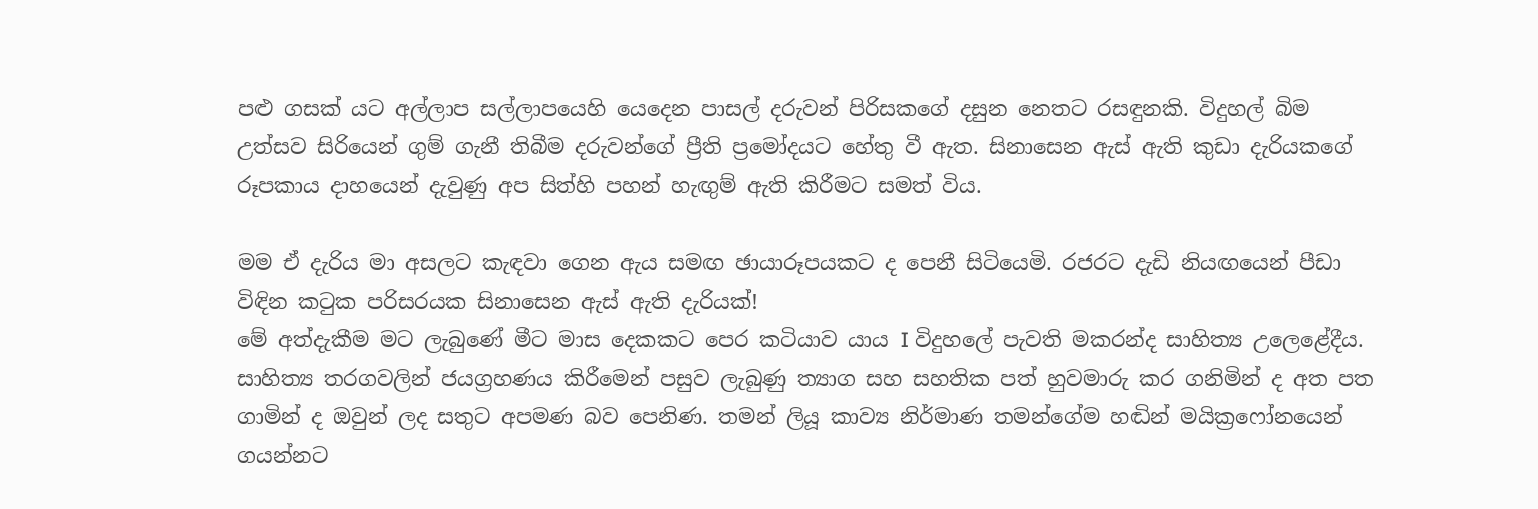පළු ගසක් යට අල්ලාප සල්ලාපයෙහි යෙදෙන පාසල් දරුවන් පිරිසකගේ දසුන නෙතට රසඳුනකි. විදුහල් බිම උත්සව සිරියෙන් ගුම් ගැනී තිබීම දරුවන්ගේ ප්‍රීති ප්‍රමෝදයට හේතු වී ඇත. සිනාසෙන ඇස් ඇති කුඩා දැරියකගේ රූපකාය දාහයෙන් දැවුණු අප සිත්හි පහන් හැඟුම් ඇති කිරීමට සමත් විය.

මම ඒ දැරිය මා අසලට කැඳවා ගෙන ඇය සමඟ ඡායාරූපයකට ද පෙනී සිටියෙමි. රජරට දැඩි නියඟයෙන් පීඩා විඳින කටුක පරිසරයක සිනාසෙන ඇස් ඇති දැරියක්!
මේ අත්දැකීම මට ලැබුණේ මීට මාස දෙකකට පෙර කටියාව යාය I විදුහලේ පැවති මකරන්ද සාහිත්‍ය උලෙළේදීය. සාහිත්‍ය තරගවලින් ජයග්‍රහණය කිරීමෙන් පසුව ලැබුණු ත්‍යාග සහ සහතික පත් හුවමාරු කර ගනිමින් ද අත පත ගාමින් ද ඔවුන් ලද සතුට අපමණ බව පෙනිණ. තමන් ලියූ කාව්‍ය නිර්මාණ තමන්ගේම හඬින් මයික්‍රෆෝනයෙන් ගයන්නට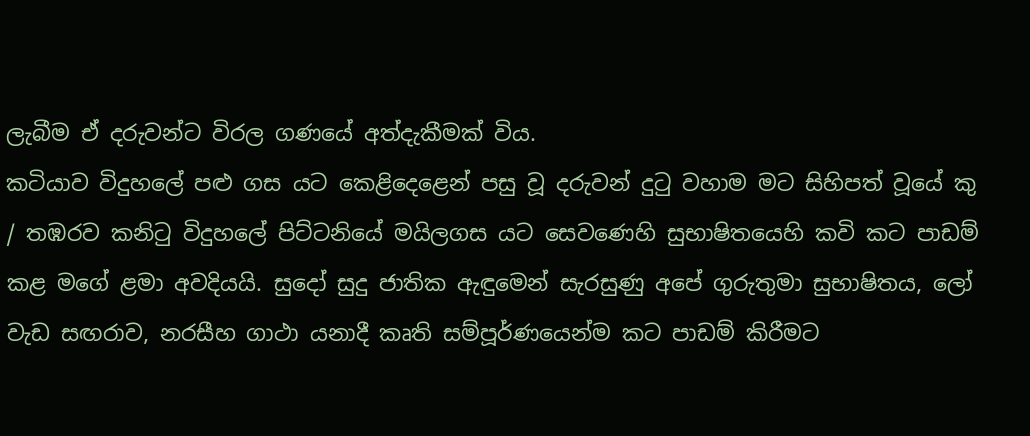ලැබීම ඒ දරුවන්ට විරල ගණයේ අත්දැකීමක් විය.
කටියාව විදුහලේ පළු ගස යට කෙළිදෙළෙන් පසු වූ දරුවන් දුටු වහාම මට සිහිපත් වූයේ කු / තඹරව කනිටු විදුහලේ පිට්ටනියේ මයිලගස යට සෙවණෙහි සුභාෂිතයෙහි කවි කට පාඩම් කළ මගේ ළමා අවදියයි. සුදෝ සුදු ජාතික ඇඳුමෙන් සැරසුණු අපේ ගුරුතුමා සුභාෂිතය, ලෝ වැඩ සඟරාව, නරසීහ ගාථා යනාදී කෘති සම්පූර්ණයෙන්ම කට පාඩම් කිරීමට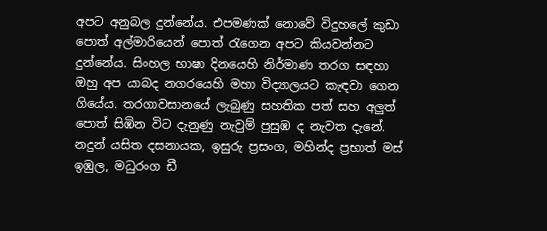අපට අනුබල දුන්නේය. එපමණක් නොවේ විදුහලේ කුඩා පොත් අල්මාරියෙන් පොත් රැගෙන අපට කියවන්නට දුන්නේය. සිංහල භාෂා දිනයෙහි නිර්මාණ තරග සඳහා ඔහු අප යාබද නගරයෙහි මහා විද්‍යාලයට කැඳවා ගෙන ගියේය. තරගාවසානයේ ලැබුණු සහතික පත් සහ අලුත් පොත් සිඹින විට දැනුණු නැවුම් පුසුඹ ද නැවත දැනේ.
නදුන් යසිත දසනායක, ඉසුරු ප්‍රසංග, මහින්ද ප්‍රභාත් මස් ඉඹුල, මධුරංග ඩී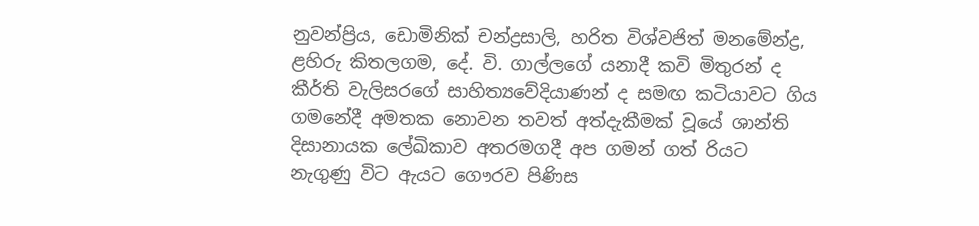නුවන්ප්‍රිය, ඩොමිනික් චන්ද්‍රසාලි, හරිත විශ්වජිත් මනමේන්ද්‍ර, ළහිරු කිතලගම, දේ. වි. ගාල්ලගේ යනාදී කවි මිතුරන් ද කීර්ති වැලිසරගේ සාහිත්‍යවේදියාණන් ද සමඟ කටියාවට ගිය ගමනේදී අමතක නොවන තවත් අත්දැකීමක් වූයේ ශාන්ති දිසානායක ලේඛිකාව අතරමගදී අප ගමන් ගත් රියට නැගුණු විට ඇයට ගෞරව පිණිස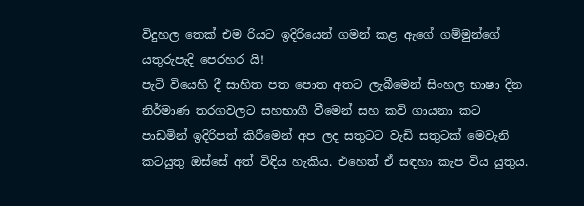විදුහල තෙක් එම රියට ඉදිරියෙන් ගමන් කළ ඇගේ ගම්මුන්ගේ යතුරුපැදි පෙරහර යි!
පැටි වියෙහි දී සාහිත පත පොත අතට ලැබීමෙන් සිංහල භාෂා දින නිර්මාණ තරගවලට සහභාගී වීමෙන් සහ කවි ගායනා කට පාඩමින් ඉදිරිපත් කිරීමෙන් අප ලද සතුටට වැඩි සතුටක් මෙවැනි කටයුතු ඔස්සේ අත් විඳිය හැකිය. එහෙත් ඒ සඳහා කැප විය යුතුය.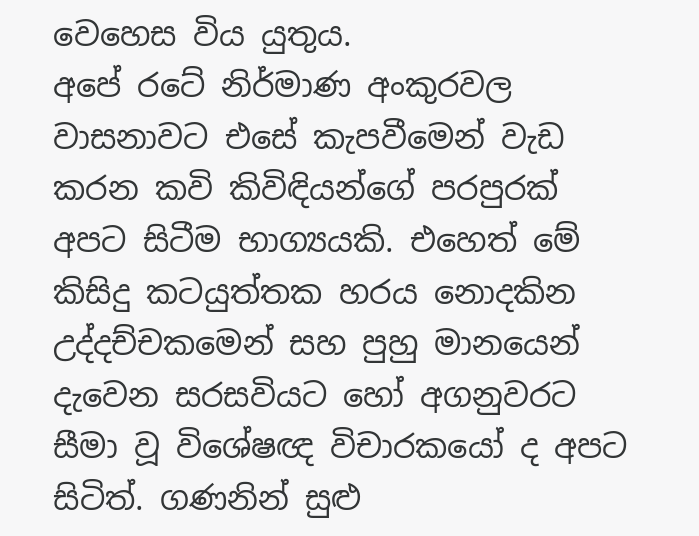වෙහෙස විය යුතුය.
අපේ රටේ නිර්මාණ අංකුරවල වාසනාවට එසේ කැපවීමෙන් වැඩ කරන කවි කිවිඳියන්ගේ පරපුරක් අපට සිටීම භාග්‍යයකි. එහෙත් මේ කිසිදු කටයුත්තක හරය නොදකින උද්දච්චකමෙන් සහ පුහු මානයෙන් දැවෙන සරසවියට හෝ අගනුවරට සීමා වූ විශේෂඥ විචාරකයෝ ද අපට සිටිත්. ගණනින් සුළු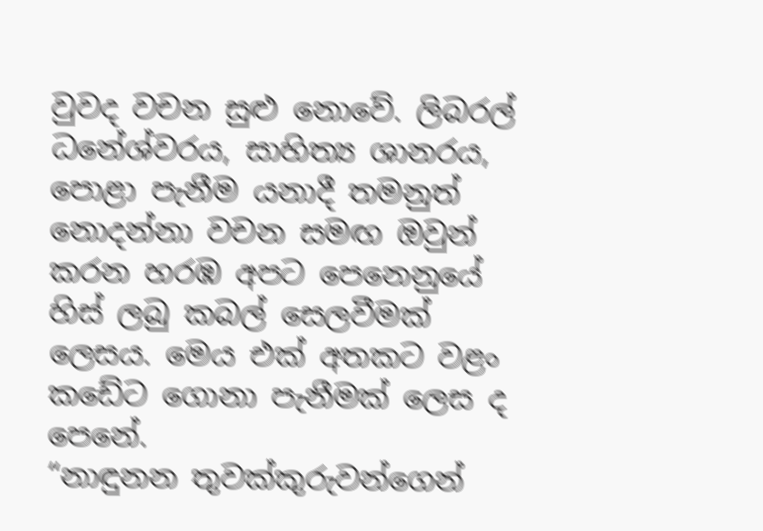වුවද වචන සුළු නොවේ. ලිබරල් ධනේශ්වරය, සාහිත්‍ය ශානරය, පොළා පැනීම යනාදී තමනුත් නොදන්නා වචන සමඟ ඔවුන් කරන හරඹ අපට පෙනෙනුයේ හිස් ලබු කබල් සෙලවීමක් ලෙසය. මෙය එක් අතකට වළං කඩේට ගොනා පැනීමක් ලෙස ද පෙනේ.
“නාඳුනන තුවක්කුරුවන්ගෙන්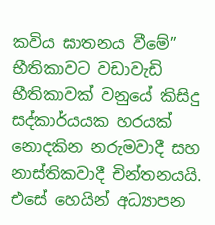කවිය ඝාතනය වීමේ” භීතිකාවට වඩාවැඩි භීතිකාවක් වනුයේ කිසිදු සද්කාර්යයක හරයක් නොදකින නරුමවාදී සහ නාස්තිකවාදී චින්තනයයි. එසේ හෙයින් අධ්‍යාපන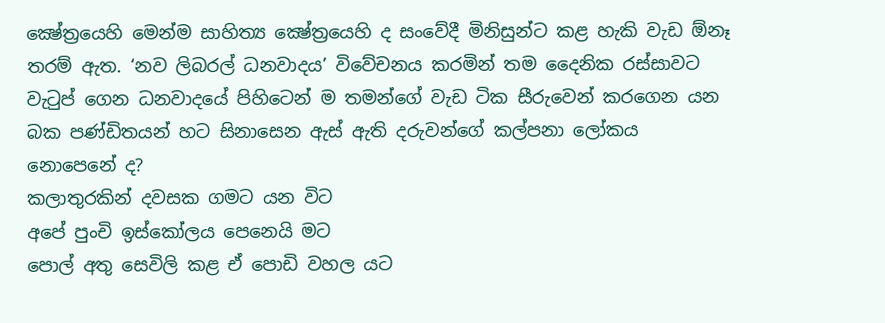ක්‍ෂේත්‍රයෙහි මෙන්ම සාහිත්‍ය ක්‍ෂේත්‍රයෙහි ද සංවේදී මිනිසුන්ට කළ හැකි වැඩ ඕනෑ තරම් ඇත. ‘නව ලිබරල් ධනවාදය’ විවේචනය කරමින් තම දෛනික රස්සාවට වැටුප් ගෙන ධනවාදයේ පිහිටෙන් ම තමන්ගේ වැඩ ටික සීරුවෙන් කරගෙන යන බක පණ්ඩිතයන් හට සිනාසෙන ඇස් ඇති දරුවන්ගේ කල්පනා ලෝකය නොපෙනේ ද?
කලාතුරකින් දවසක ගමට යන විට
අපේ පුංචි ඉස්කෝලය පෙනෙයි මට
පොල් අතු සෙවිලි කළ ඒ පොඩි වහල යට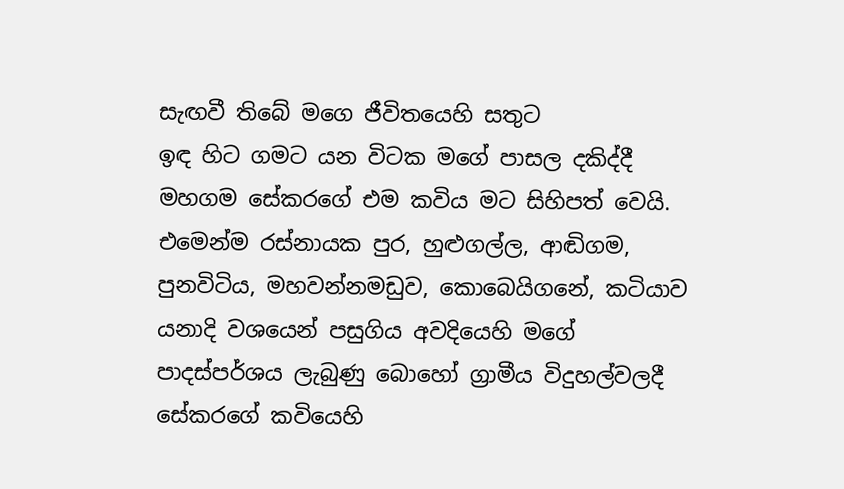සැඟවී තිබේ මගෙ ජීවිතයෙහි සතුට
ඉඳ හිට ගමට යන විටක මගේ පාසල දකිද්දී මහගම සේකරගේ එම කවිය මට සිහිපත් වෙයි. එමෙන්ම රස්නායක පුර, හුළුගල්ල, ආඬිගම, පුනවිටිය, මහවන්නමඩුව, කොබෙයිගනේ, කටියාව යනාදි වශයෙන් පසුගිය අවදියෙහි මගේ පාදස්පර්ශය ලැබුණු බොහෝ ග්‍රාමීය විදුහල්වලදී සේකරගේ කවියෙහි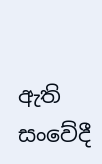ඇති සංවේදී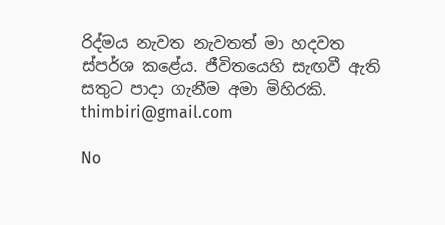රිද්මය නැවත නැවතත් මා හදවත ස්පර්ශ කළේය. ජීවිතයෙහි සැඟවී ඇති සතුට පාදා ගැනීම අමා මිහිරකි.
thimbiri@gmail.com

No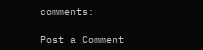comments:

Post a Comment